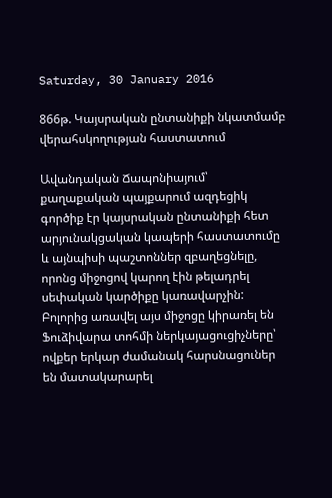Saturday, 30 January 2016

866թ. Կայսրական ընտանիքի նկատմամբ վերահսկողության հաստատում

Ավանդական Ճապոնիայում՝ քաղաքական պայքարում ազդեցիկ գործիք էր կայսրական ընտանիքի հետ արյունակցական կապերի հաստատումը և այնպիսի պաշտոններ զբաղեցնելը, որոնց միջոցով կարող էին թելադրել սեփական կարծիքը կառավարչին: Բոլորից առավել այս միջոցը կիրառել են Ֆուձիվարա տոհմի ներկայացուցիչները՝ ովքեր երկար ժամանակ հարսնացուներ են մատակարարել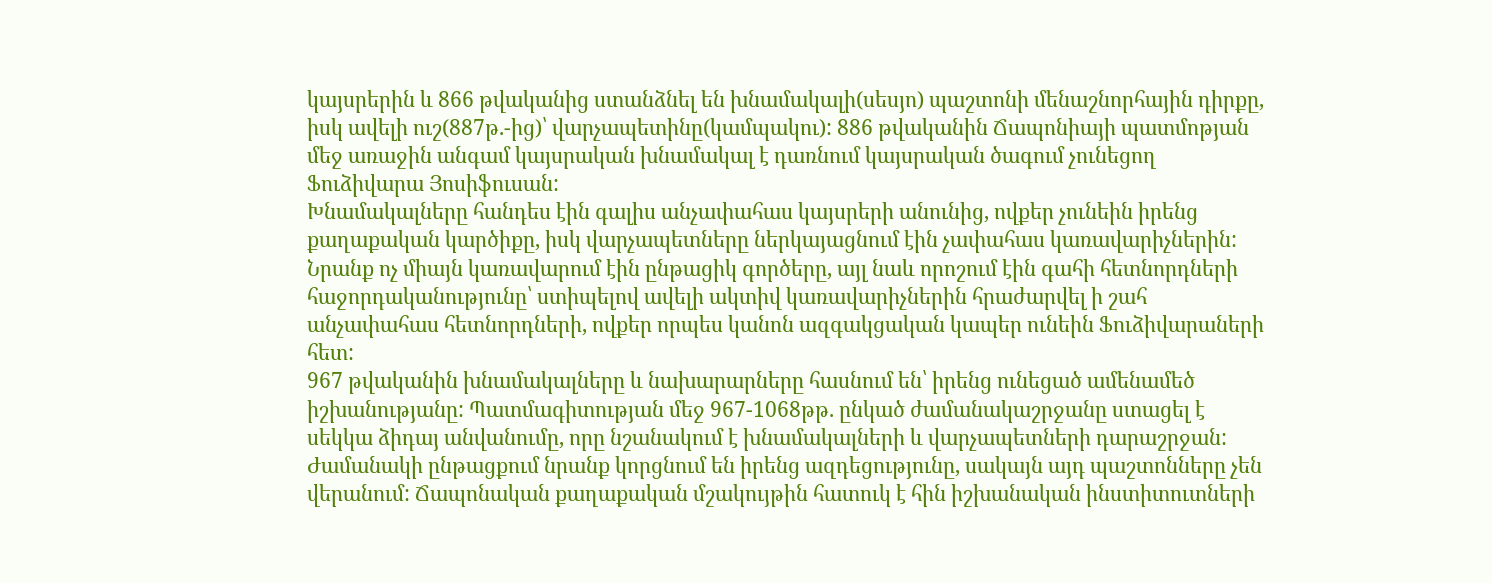կայսրերին և 866 թվականից ստանձնել են խնամակալի(սեսյո) պաշտոնի մենաշնորհային դիրքը, իսկ ավելի ուշ(887թ.-ից)՝ վարչապետինը(կամպակու): 886 թվականին Ճապոնիայի պատմոթյան մեջ առաջին անգամ կայսրական խնամակալ է դառնում կայսրական ծագում չունեցող Ֆուձիվարա Յոսիֆուսան:
Խնամակալները հանդես էին գալիս անչափահաս կայսրերի անունից, ովքեր չունեին իրենց քաղաքական կարծիքը, իսկ վարչապետները ներկայացնում էին չափահաս կառավարիչներին: Նրանք ոչ միայն կառավարում էին ընթացիկ գործերը, այլ նաև որոշում էին գահի հետնորդների հաջորդականությունը՝ ստիպելով ավելի ակտիվ կառավարիչներին հրաժարվել ի շահ անչափահաս հետնորդների, ովքեր որպես կանոն ազգակցական կապեր ունեին Ֆուձիվարաների հետ:
967 թվականին խնամակալները և նախարարները հասնում են՝ իրենց ունեցած ամենամեծ իշխանությանը: Պատմագիտության մեջ 967-1068թթ. ընկած ժամանակաշրջանը ստացել է սեկկա ձիդայ անվանումը, որը նշանակում է խնամակալների և վարչապետների դարաշրջան: Ժամանակի ընթացքում նրանք կորցնում են իրենց ազդեցությունը, սակայն այդ պաշտոնները չեն վերանում: Ճապոնական քաղաքական մշակույթին հատուկ է հին իշխանական ինստիտուտների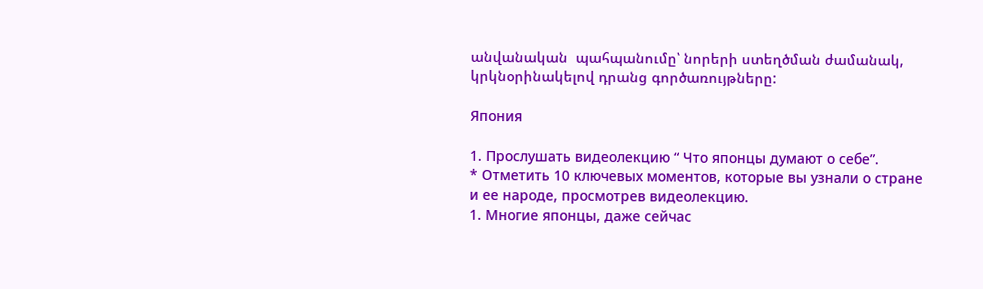անվանական  պահպանումը՝ նորերի ստեղծման ժամանակ, կրկնօրինակելով դրանց գործառույթները:

Япония

1. Прослушать видеолекцию “ Что японцы думают о себе”.
* Отметить 10 ключевых моментов, которые вы узнали о стране и ее народе, просмотрев видеолекцию.
1. Многие японцы, даже сейчас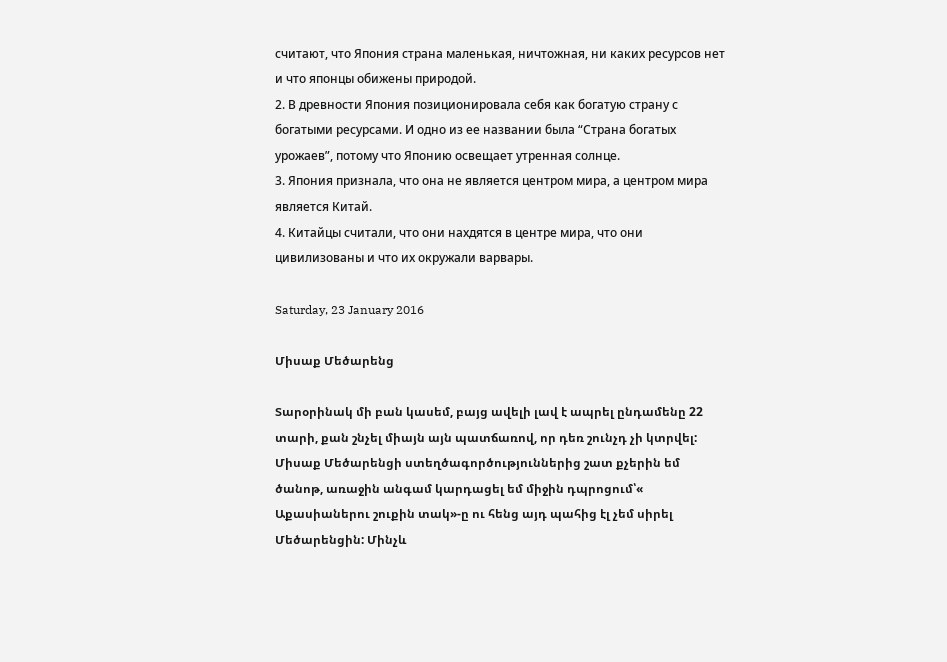считают, что Япония страна маленькая, ничтожная, ни каких ресурсов нет и что японцы обижены природой.
2. В древности Япония позиционировала себя как богатую страну с богатыми ресурсами. И одно из ее названии была “Страна богатых урожаев”, потому что Японию освещает утренная солнце.
3. Япония признала, что она не является центром мира, а центром мира является Китай.
4. Китайцы считали, что они нахдятся в центре мира, что они цивилизованы и что их окружали варвары.

Saturday, 23 January 2016

Միսաք Մեծարենց

Տարօրինակ մի բան կասեմ, բայց ավելի լավ է ապրել ընդամենը 22 տարի, քան շնչել միայն այն պատճառով, որ դեռ շունչդ չի կտրվել:
Միսաք Մեծարենցի ստեղծագործություններից շատ քչերին եմ ծանոթ, առաջին անգամ կարդացել եմ միջին դպրոցում՝« Աքասիաներու շուքին տակ»-ը ու հենց այդ պահից էլ չեմ սիրել Մեծարենցին: Մինչև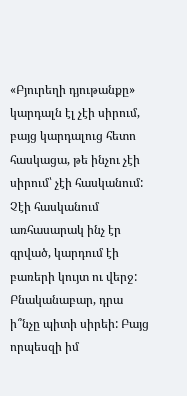«Բյուրեղի դյութանքը» կարդալն էլ չէի սիրում, բայց կարդալուց հետո հասկացա, թե ինչու չէի սիրում՝ չէի հասկանում: Չէի հասկանում առհասարակ ինչ էր գրված, կարդում էի բառերի կույտ ու վերջ: Բնականաբար, դրա ի՞նչը պիտի սիրեի: Բայց որպեսզի իմ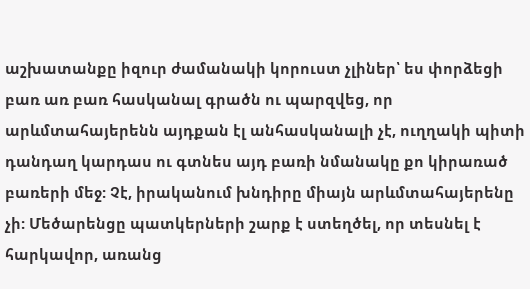աշխատանքը իզուր ժամանակի կորուստ չլիներ՝ ես փորձեցի բառ առ բառ հասկանալ գրածն ու պարզվեց, որ արևմտահայերենն այդքան էլ անհասկանալի չէ, ուղղակի պիտի դանդաղ կարդաս ու գտնես այդ բառի նմանակը քո կիրառած բառերի մեջ: Չէ, իրականում խնդիրը միայն արևմտահայերենը չի: Մեծարենցը պատկերների շարք է ստեղծել, որ տեսնել է հարկավոր, առանց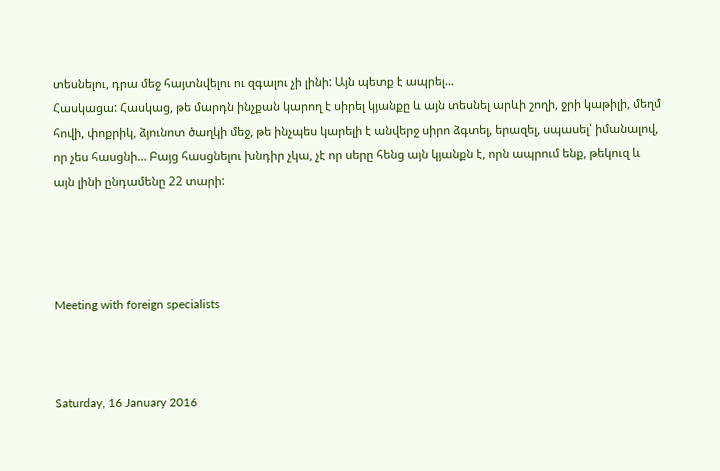տեսնելու, դրա մեջ հայտնվելու ու զգալու չի լինի: Այն պետք է ապրել...
Հասկացա: Հասկաց, թե մարդն ինչքան կարող է սիրել կյանքը և այն տեսնել արևի շողի, ջրի կաթիլի, մեղմ հովի, փոքրիկ, ձյունոտ ծաղկի մեջ, թե ինչպես կարելի է անվերջ սիրո ձգտել, երազել, սպասել՝ իմանալով, որ չես հասցնի… Բայց հասցնելու խնդիր չկա, չէ որ սերը հենց այն կյանքն է, որն ապրում ենք, թեկուզ և այն լինի ընդամենը 22 տարի:




Meeting with foreign specialists



Saturday, 16 January 2016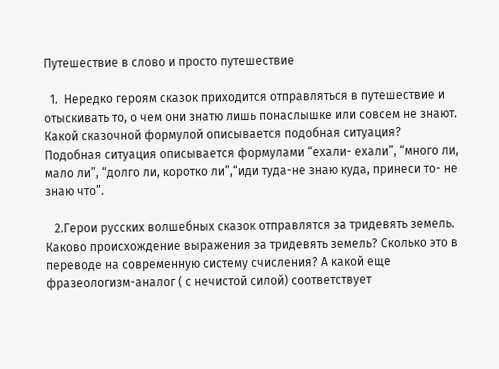Путешествие в слово и просто путешествие

  1.  Нередко героям сказок приходится отправляться в путешествие и отыскивать то, о чем они знатю лишь понаслышке или совсем не знают. Какой сказочной формулой описывается подобная ситуация?
Подобная ситуация описывается формулами “ехали- ехали”, “много ли, мало ли”, “долго ли, коротко ли”,“иди туда-не знаю куда, принеси то- не знаю что”.

   2.Герои русских волшебных сказок отправлятся за тридевять земель. Каково происхождение выражения за тридевять земель? Сколько это в переводе на современную систему счисления? А какой еще фразеологизм-аналог ( с нечистой силой) соответствует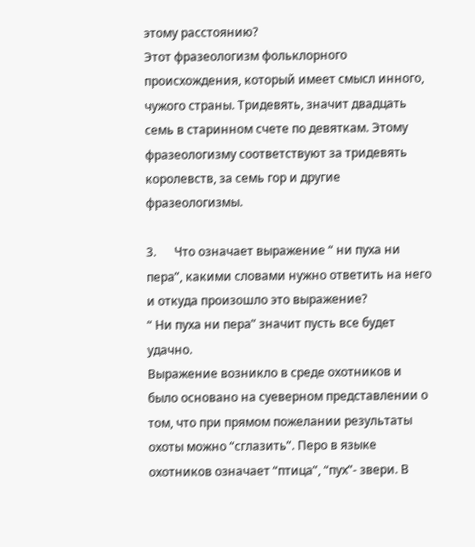этому расстоянию?
Этот фразеологизм фольклорного происхождения, который имеет смысл инного, чужого страны. Тридевять, значит двадцать семь в старинном счете по девяткам. Этому фразеологизму соответствуют за тридевять королевств, за семь гор и другие фразеологизмы.

3.      Что означает выражение “ ни пуха ни пера”, какими словами нужно ответить на него и откуда произошло это выражение?
“ Ни пуха ни пера” значит пусть все будет удачно.
Выражение возникло в среде охотников и было основано на суеверном представлении о том, что при прямом пожелании результаты охоты можно “сглазить”. Перо в языке охотников означает “птица”, “пух”- звери. В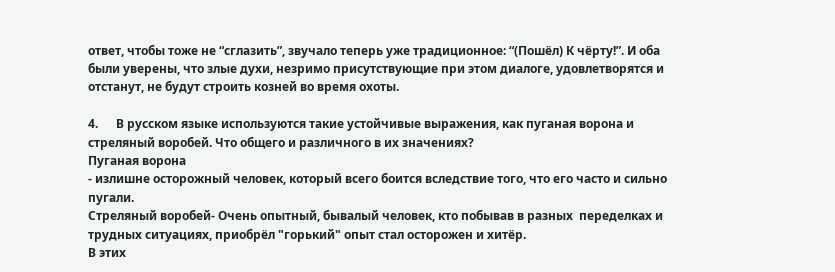ответ, чтобы тоже не “сглазить”, звучало теперь уже традиционное: “(Пошёл) К чёрту!”. И оба были уверены, что злые духи, незримо присутствующие при этом диалоге, удовлетворятся и отстанут, не будут строить козней во время охоты.

4.      В русском языке используются такие устойчивые выражения, как пуганая ворона и стреляный воробей. Что общего и различного в их значениях?
Пуганая ворона
- излишне осторожный человек, который всего боится вследствие того, что его часто и сильно пугали.
Стреляный воробей- Очень опытный, бывалый человек, кто побывав в разных  переделках и трудных ситуациях, приобрёл "горький" опыт стал осторожен и хитёр.
В этих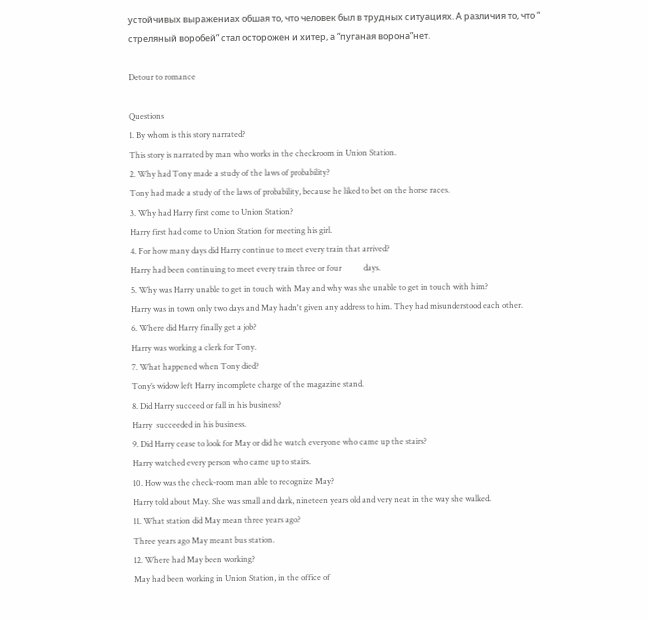устойчивых выражениах обшая то, что человек был в трудных ситуациях. А различия то, что “
стреляный воробей” стал осторожен и хитер, а “пуганая ворона”нет.

Detour to romance

Questions
1. By whom is this story narrated?
This story is narrated by man who works in the checkroom in Union Station.
2. Why had Tony made a study of the laws of probability?
Tony had made a study of the laws of probability, because he liked to bet on the horse races.
3. Why had Harry first come to Union Station?
Harry first had come to Union Station for meeting his girl.
4. For how many days did Harry continue to meet every train that arrived?
Harry had been continuing to meet every train three or four           days.
5. Why was Harry unable to get in touch with May and why was she unable to get in touch with him?
Harry was in town only two days and May hadn't given any address to him. They had misunderstood each other.
6. Where did Harry finally get a job?
Harry was working a clerk for Tony.
7. What happened when Tony died?
Tony’s widow left Harry incomplete charge of the magazine stand.
8. Did Harry succeed or fall in his business?
Harry  succeeded in his business.
9. Did Harry cease to look for May or did he watch everyone who came up the stairs?
Harry watched every person who came up to stairs.
10. How was the check-room man able to recognize May?
Harry told about May. She was small and dark, nineteen years old and very neat in the way she walked.
11. What station did May mean three years ago?
Three years ago May meant bus station.
12. Where had May been working?
May had been working in Union Station, in the office of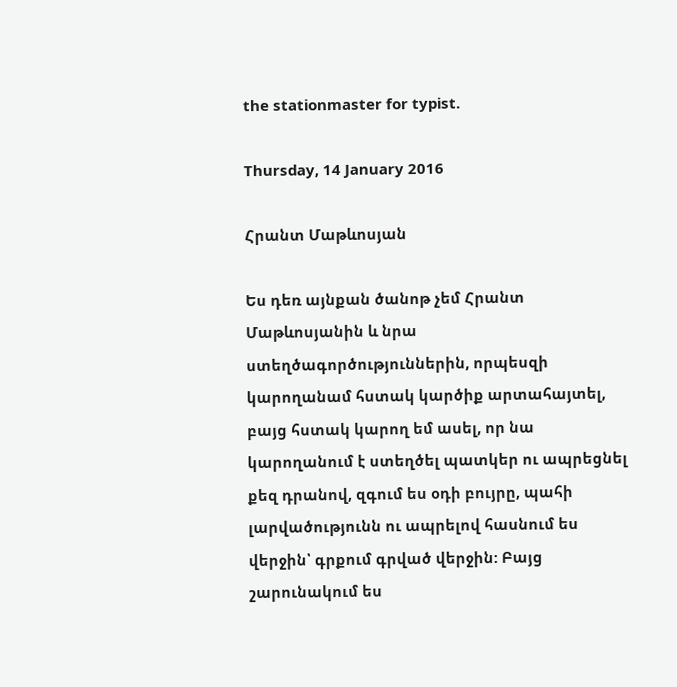the stationmaster for typist.

Thursday, 14 January 2016

Հրանտ Մաթևոսյան

Ես դեռ այնքան ծանոթ չեմ Հրանտ Մաթևոսյանին և նրա ստեղծագործություններին, որպեսզի կարողանամ հստակ կարծիք արտահայտել, բայց հստակ կարող եմ ասել, որ նա կարողանում է ստեղծել պատկեր ու ապրեցնել քեզ դրանով, զգում ես օդի բույրը, պահի լարվածությունն ու ապրելով հասնում ես վերջին՝ գրքում գրված վերջին: Բայց շարունակում ես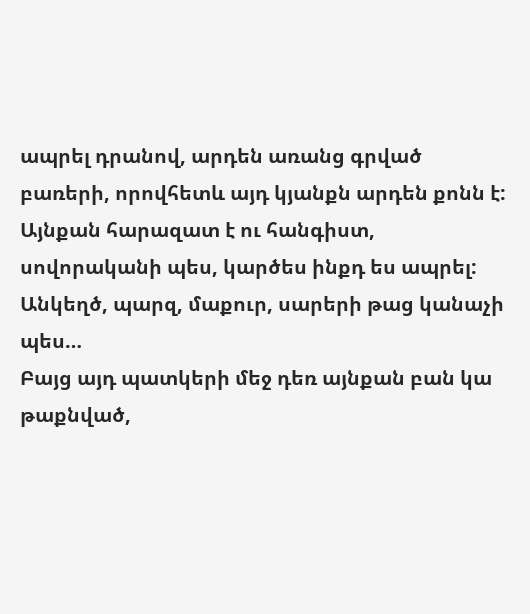ապրել դրանով, արդեն առանց գրված բառերի, որովհետև այդ կյանքն արդեն քոնն է: Այնքան հարազատ է ու հանգիստ, սովորականի պես, կարծես ինքդ ես ապրել:
Անկեղծ, պարզ, մաքուր, սարերի թաց կանաչի պես…
Բայց այդ պատկերի մեջ դեռ այնքան բան կա թաքնված,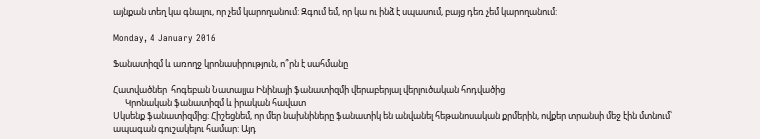այնքան տեղ կա գնալու, որ չեմ կարողանում: Զգում եմ, որ կա ու ինձ է սպասում, բայց դեռ չեմ կարողանում:

Monday, 4 January 2016

Ֆանատիզմ և առողջ կրոնասիրություն, ո՞րն է սահմանը

Հատվածներ  հոգեբան Նատալյա Ինինայի ֆանատիզմի վերաբերյալ վերլուծական հոդվածից
      Կրոնական ֆանատիզմ և իրական հավատ
Սկսենք ֆանատիզմից: Հիշեցնեմ, որ մեր նախնիները ֆանատիկ են անվանել հեթանոսական քրմերին, ովքեր տրանսի մեջ էին մտնում՝ ապագան գուշակելու համար: Այդ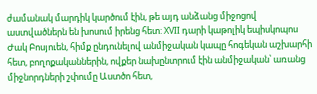ժամանակ մարդիկ կարծում էին, թե այդ անձանց միջոցով աստվածներն են խոսում իրենց հետ: XVII դարի կաթոլիկ եպիսկոպոս Ժակ Բոսյուեն, հիմք ընդունելով անմիջական կապը հոգեկան աշխարհի հետ, բողոքականներին, ովքեր նախընտրում էին անմիջական՝ առանց միջնորդների շփումը Աստծո հետ,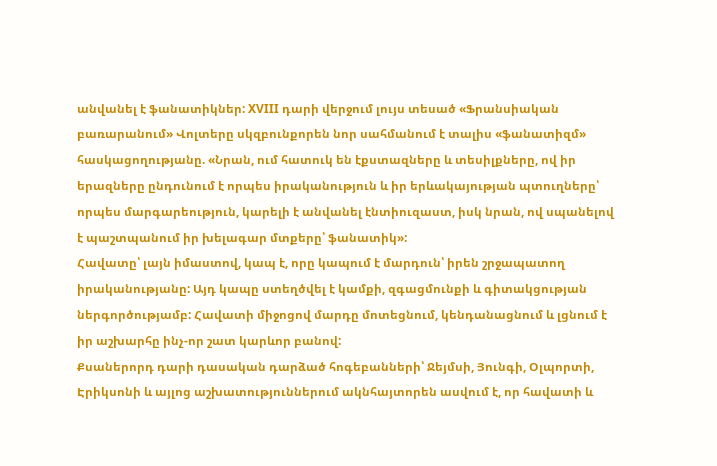անվանել է ֆանատիկներ: XVIII դարի վերջում լույս տեսած «Ֆրանսիական բառարանում» Վոլտերը սկզբունքորեն նոր սահմանում է տալիս «ֆանատիզմ» հասկացողությանը. «Նրան, ում հատուկ են էքստազները և տեսիլքները, ով իր երազները ընդունում է որպես իրականություն և իր երևակայության պտուղները՝ որպես մարգարեություն, կարելի է անվանել էնտիուզաստ, իսկ նրան, ով սպանելով է պաշտպանում իր խելագար մտքերը՝ ֆանատիկ»:
Հավատը՝ լայն իմաստով, կապ է, որը կապում է մարդուն՝ իրեն շրջապատող  իրականությանը: Այդ կապը ստեղծվել է կամքի, զգացմունքի և գիտակցության ներգործությամբ: Հավատի միջոցով մարդը մոտեցնում, կենդանացնում և լցնում է իր աշխարհը ինչ-որ շատ կարևոր բանով:
Քսաներորդ դարի դասական դարձած հոգեբանների՝ Ջեյմսի, Յունգի, Օլպորտի, Էրիկսոնի և այլոց աշխատություններում ակնհայտորեն ասվում է, որ հավատի և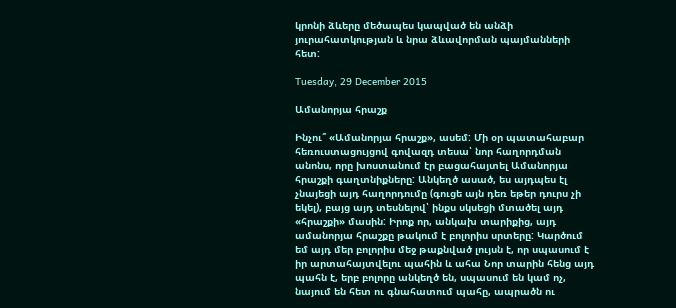կրոնի ձևերը մեծապես կապված են անձի յուրահատկության և նրա ձևավորման պայմանների հետ:

Tuesday, 29 December 2015

Ամանորյա հրաշք

Ինչու՞ «Ամանորյա հրաշք», ասեմ: Մի օր պատահաբար հեռուստացույցով գովազդ տեսա՝ նոր հաղորդման անոնս, որը խոստանում էր բացահայտել Ամանորյա հրաշքի գաղտնիքները: Անկեղծ ասած, ես այդպես էլ չնայեցի այդ հաղորդումը (գուցե այն դեռ եթեր դուրս չի եկել), բայց այդ տեսնելով՝ ինքս սկսեցի մտածել այդ «հրաշքի» մասին: Իրոք որ, անկախ տարիքից, այդ ամանորյա հրաշքը թակում է բոլորիս սրտերը: Կարծում եմ այդ մեր բոլորիս մեջ թաքնված լույսն է, որ սպասում է իր արտահայտվելու պահին և ահա Նոր տարին հենց այդ պահն է, երբ բոլորը անկեղծ են, սպասում են կամ ոչ, նայում են հետ ու գնահատում պահը, ապրածն ու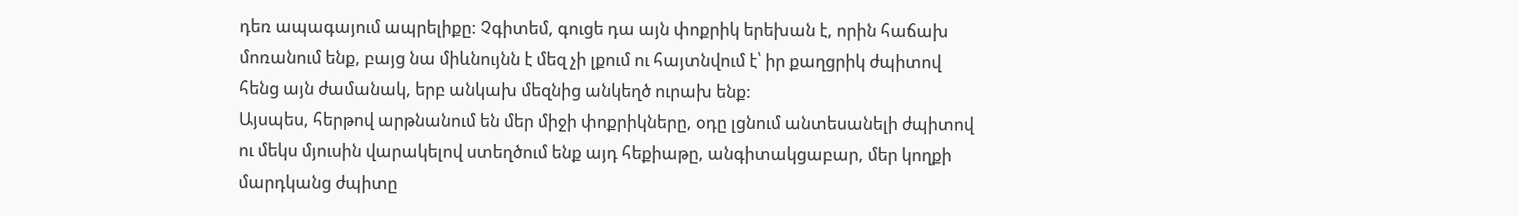դեռ ապագայում ապրելիքը: Չգիտեմ, գուցե դա այն փոքրիկ երեխան է, որին հաճախ մոռանում ենք, բայց նա միևնույնն է մեզ չի լքում ու հայտնվում է՝ իր քաղցրիկ ժպիտով հենց այն ժամանակ, երբ անկախ մեզնից անկեղծ ուրախ ենք:
Այսպես, հերթով արթնանում են մեր միջի փոքրիկները, օդը լցնում անտեսանելի ժպիտով ու մեկս մյուսին վարակելով ստեղծում ենք այդ հեքիաթը, անգիտակցաբար, մեր կողքի մարդկանց ժպիտը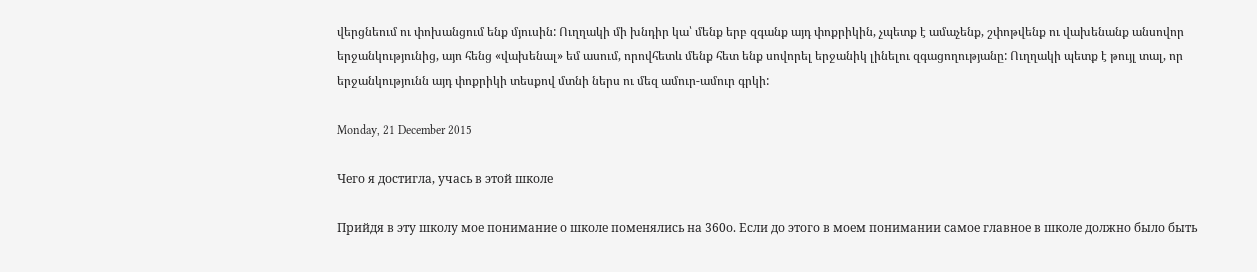վերցնեում ու փոխանցում ենք մյուսին: Ուղղակի մի խնդիր կա՝ մենք երբ զգանք այդ փոքրիկին, չպետք է ամաչենք, շփոթվենք ու վախենանք անսովոր երջանկությունից, այո հենց «վախենալ» եմ ասում, որովհետև մենք հետ ենք սովորել երջանիկ լինելու զգացողությանը: Ուղղակի պետք է թույլ տալ, որ երջանկությունն այդ փոքրիկի տեսքով մտնի ներս ու մեզ ամուր-ամուր գրկի:

Monday, 21 December 2015

Чего я достигла, учась в этой школе

Прийдя в эту школу мое понимание о школе поменялись на 360о. Если до этого в моем понимании самое главное в школе должно было быть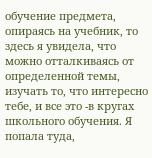обучение предмета, опираясь на учебник, то здесь я увидела, что можно отталкиваясь от определенной темы, изучать то, что интересно тебе, и все это -в кругах школьного обучения. Я попала туда,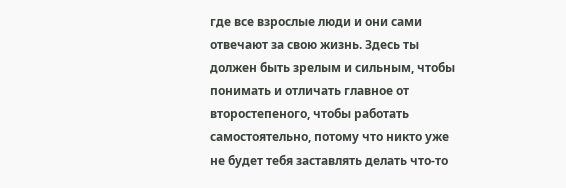где все взрослые люди и они сами отвечают за свою жизнь. Здесь ты должен быть зрелым и сильным, чтобы понимать и отличать главное от второстепеного, чтобы работать самостоятельно, потому что никто уже не будет тебя заставлять делать что-то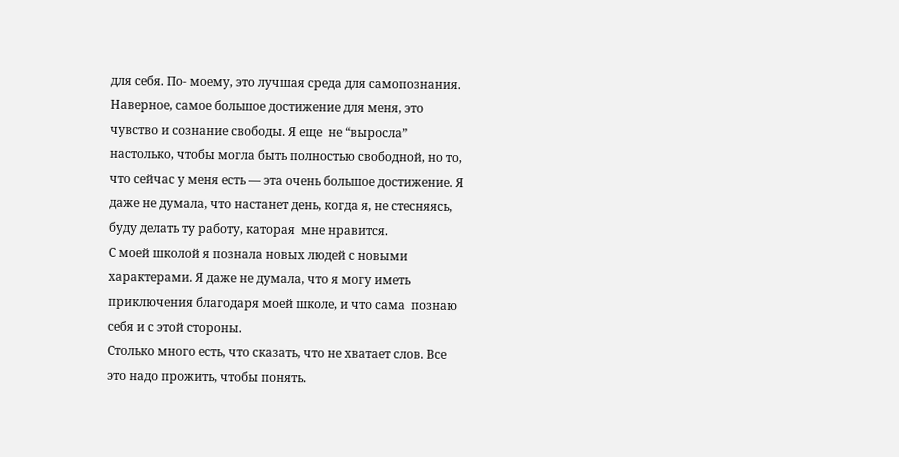для себя. По- моему, это лучшая среда для самопознания.
Наверное, самое большое достижение для меня, это чувство и сознание свободы. Я еще  не “выросла” настолько, чтобы могла быть полностью свободной, но то, что сейчас у меня есть — эта очень большое достижение. Я даже не думала, что настанет день, когда я, не стесняясь, буду делать ту работу, каторая  мне нравится.
С моей школой я познала новых людей с новыми характерами. Я даже не думала, что я могу иметь приключения благодаря моей школе, и что сама  познаю себя и с этой стороны.
Столько много есть, что сказать, что не хватает слов. Все это надо прожить, чтобы понять.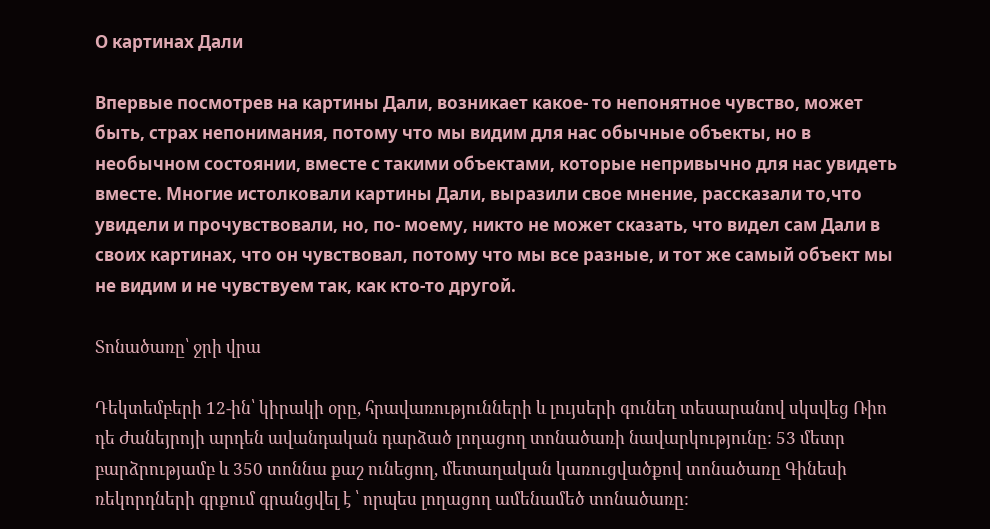О картинах Дали

Впервые посмотрев на картины Дали, возникает какое- то непонятное чувство, может быть, страх непонимания, потому что мы видим для нас обычные объекты, но в необычном состоянии, вместе с такими объектами, которые непривычно для нас увидеть вместе. Многие истолковали картины Дали, выразили свое мнение, рассказали то,что увидели и прочувствовали, но, по- моему, никто не может сказать, что видел сам Дали в своих картинах, что он чувствовал, потому что мы все разные, и тот же самый объект мы не видим и не чувствуем так, как кто-то другой.

Տոնածառը՝ ջրի վրա

Դեկտեմբերի 12-ին՝ կիրակի օրը, հրավառությունների և լույսերի գունեղ տեսարանով սկսվեց Ռիո դե Ժանեյրոյի արդեն ավանդական դարձած լողացող տոնածառի նավարկությունը: 53 մետր բարձրությամբ և 350 տոննա քաշ ունեցող, մետաղական կառուցվածքով տոնածառը Գինեսի ռեկորդների գրքում գրանցվել է ՝ որպես լողացող ամենամեծ տոնածառը: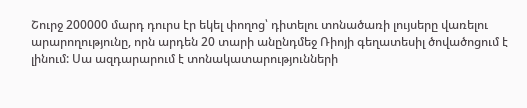Շուրջ 200000 մարդ դուրս էր եկել փողոց՝ դիտելու տոնածառի լույսերը վառելու արարողությունը, որն արդեն 20 տարի անընդմեջ Ռիոյի գեղատեսիլ ծովածոցում է լինում: Սա ազդարարում է տոնակատարությունների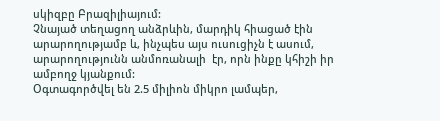սկիզբը Բրազիլիայում:
Չնայած տեղացող անձրևին, մարդիկ հիացած էին արարողությամբ և, ինչպես այս ուսուցիչն է ասում, արարողությունն անմոռանալի  էր, որն ինքը կհիշի իր ամբողջ կյանքում:
Օգտագործվել են 2.5 միլիոն միկրո լամպեր,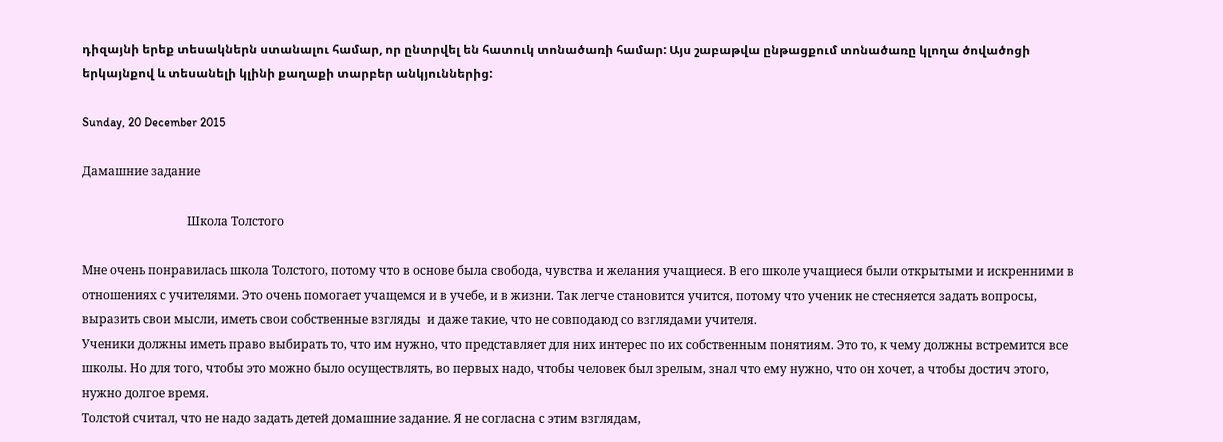դիզայնի երեք տեսակներն ստանալու համար, որ ընտրվել են հատուկ տոնածառի համար: Այս շաբաթվա ընթացքում տոնածառը կլողա ծովածոցի երկայնքով և տեսանելի կլինի քաղաքի տարբեր անկյուններից:

Sunday, 20 December 2015

Дамашние задание

                                   Школа Толстого

Мне очень понравилась школа Толстого, потому что в основе была свобода, чувства и желания учащиеся. В его школе учащиеся были открытыми и искренними в отношениях с учителями. Это очень помогает учащемся и в учебе, и в жизни. Так легче становится учится, потому что ученик не стесняется задать вопросы, выразить свои мысли, иметь свои собственные взгляды  и даже такие, что не совподаюд со взглядами учителя.
Ученики должны иметь право выбирать то, что им нужно, что представляет для них интерес по их собственным понятиям. Это то, к чему должны встремится все школы. Но для того, чтобы это можно было осуществлять, во первых надо, чтобы человек был зрелым, знал что ему нужно, что он хочет, а чтобы достич этого, нужно долгое время.
Толстой считал, что не надо задать детей домашние задание. Я не согласна с этим взглядам,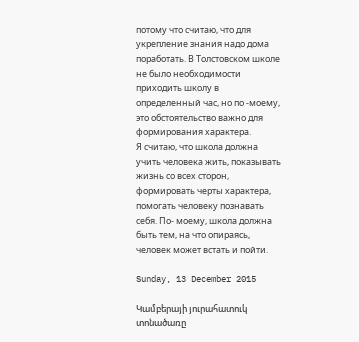потому что считаю, что для укрепление знания надо дома поработать. В Толстовском школе не было необходимости приходить школу в определенный час, но по -моему, это обстоятельство важно для формирования характера.
Я считаю, что школа должна учить человека жить, показывать жизнь со всех сторон, формировать черты характера, помогать человеку познавать себя. По- моему, школа должна быть тем, на что опираясь, человек может встать и пойти.

Sunday, 13 December 2015

Կամբերայի յուրահատուկ տոնածառը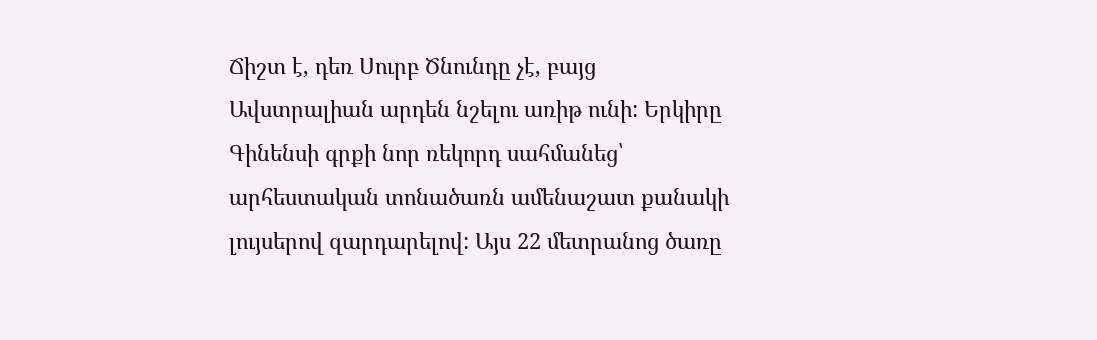Ճիշտ է, դեռ Սուրբ Ծնունդը չէ, բայց Ավստրալիան արդեն նշելու առիթ ունի: Երկիրը Գինենսի գրքի նոր ռեկորդ սահմանեց՝ արհեստական տոնածառն ամենաշատ քանակի լույսերով զարդարելով: Այս 22 մետրանոց ծառը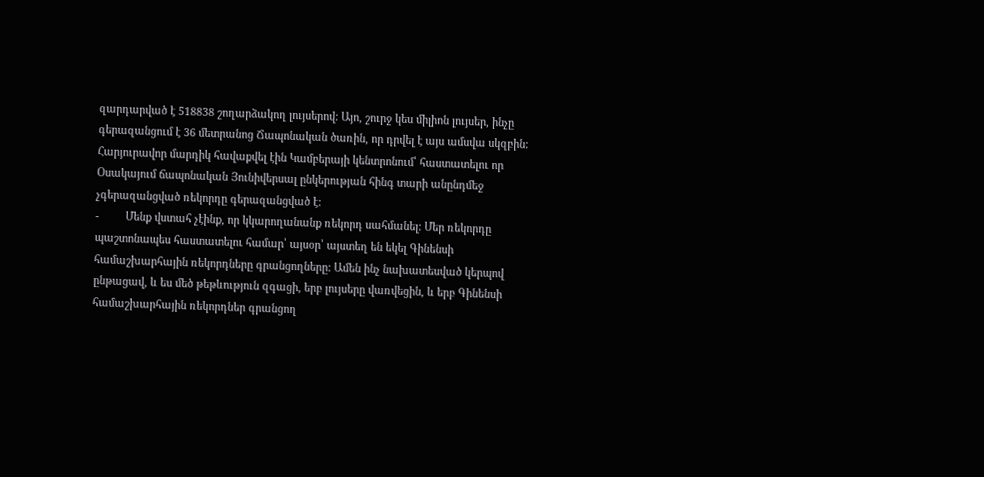զարդարված է 518838 շողարձակող լույսերով: Այո, շուրջ կես միլիոն լույսեր, ինչը գերազանցում է 36 մետրանոց Ճապոնական ծառին, որ դրվել է այս ամսվա սկզբին: Հարյուրավոր մարդիկ հավաքվել էին Կամբերայի կենտրոնում՝ հաստատելու որ Օսակայում ճապոնական Յունիվերսալ ընկերության հինգ տարի անընդմեջ չգերազանցված ռեկորդը գերազանցված է:
-         Մենք վստահ չէինք, որ կկարողանանք ռեկորդ սահմանել: Մեր ռեկորդը պաշտոնապես հաստատելու համար՝ այսօր՝ այստեղ են եկել Գինենսի համաշխարհային ռեկորդները գրանցողները: Ամեն ինչ նախատեսված կերպով ընթացավ, և ես մեծ թեթևություն զգացի, երբ լույսերը վառվեցին, և երբ Գինենսի համաշխարհային ռեկորդներ գրանցող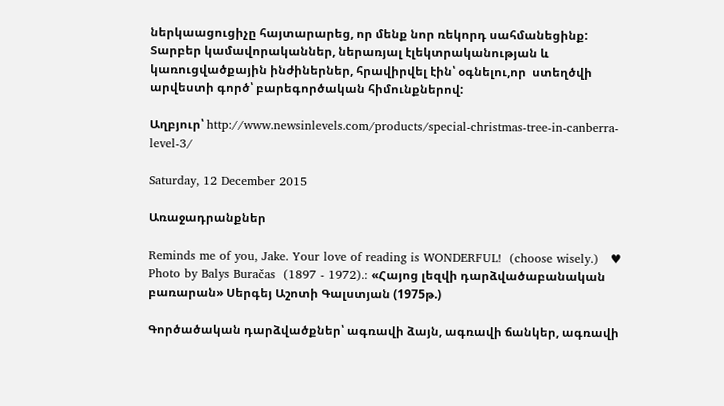ներկաացուցիչը հայտարարեց, որ մենք նոր ռեկորդ սահմանեցինք:
Տարբեր կամավորականներ, ներառյալ էլեկտրականության և կառուցվածքային ինժիներներ, հրավիրվել էին՝ օգնելու,որ  ստեղծվի արվեստի գործ՝ բարեգործական հիմունքներով:

Աղբյուր՝ http://www.newsinlevels.com/products/special-christmas-tree-in-canberra-level-3/

Saturday, 12 December 2015

Առաջադրանքներ

Reminds me of you, Jake. Your love of reading is WONDERFUL!  (choose wisely.)   ♥      Photo by Balys Buračas  (1897 - 1972).: «Հայոց լեզվի դարձվածաբանական բառարան» Սերգեյ Աշոտի Գալստյան (1975թ.)

Գործածական դարձվածքներ՝ ագռավի ձայն, ագռավի ճանկեր, ագռավի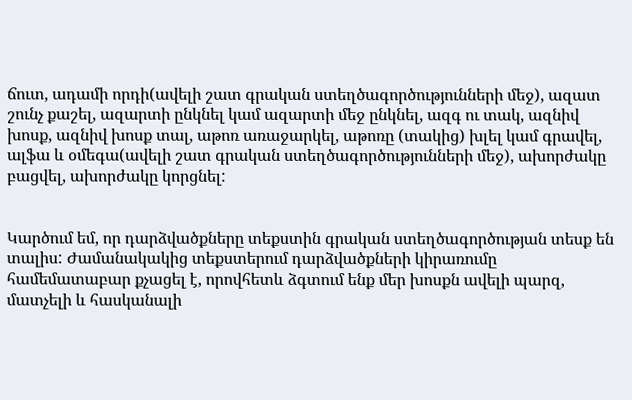ճուտ, ադամի որդի(ավելի շատ գրական ստեղծագործությունների մեջ), ազատ շունչ քաշել, ազարտի ընկնել կամ ազարտի մեջ ընկնել, ազգ ու տակ, ազնիվ խոսք, ազնիվ խոսք տալ, աթոռ առաջարկել, աթոռը (տակից) խլել կամ գրավել, ալֆա և օմեգա(ավելի շատ գրական ստեղծագործությունների մեջ), ախորժակը բացվել, ախորժակը կորցնել:


Կարծում եմ, որ դարձվածքները տեքստին գրական ստեղծագործության տեսք են տալիս: Ժամանակակից տեքստերում դարձվածքների կիրառումը համեմատաբար քչացել է, որովհետև ձգտում ենք մեր խոսքն ավելի պարզ, մատչելի և հասկանալի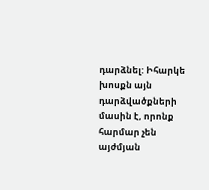դարձնել: Իհարկե խոսքն այն դարձվածքների մասին է, որոնք հարմար չեն այժմյան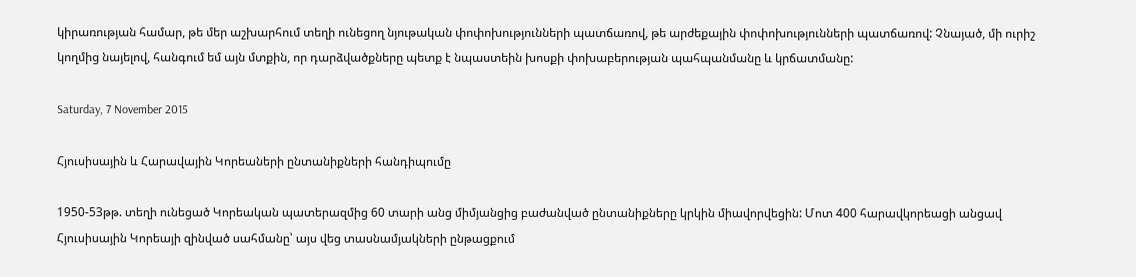կիրառության համար, թե մեր աշխարհում տեղի ունեցող նյութական փոփոխությունների պատճառով, թե արժեքային փոփոխությունների պատճառով: Չնայած, մի ուրիշ կողմից նայելով, հանգում եմ այն մտքին, որ դարձվածքները պետք է նպաստեին խոսքի փոխաբերության պահպանմանը և կրճատմանը:

Saturday, 7 November 2015

Հյուսիսային և Հարավային Կորեաների ընտանիքների հանդիպումը

1950-53թթ. տեղի ունեցած Կորեական պատերազմից 60 տարի անց միմյանցից բաժանված ընտանիքները կրկին միավորվեցին: Մոտ 400 հարավկորեացի անցավ Հյուսիսային Կորեայի զինված սահմանը՝ այս վեց տասնամյակների ընթացքում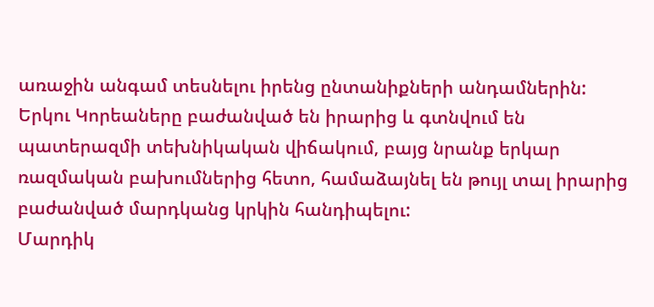առաջին անգամ տեսնելու իրենց ընտանիքների անդամներին: Երկու Կորեաները բաժանված են իրարից և գտնվում են պատերազմի տեխնիկական վիճակում, բայց նրանք երկար ռազմական բախումներից հետո, համաձայնել են թույլ տալ իրարից բաժանված մարդկանց կրկին հանդիպելու:
Մարդիկ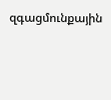զգացմունքային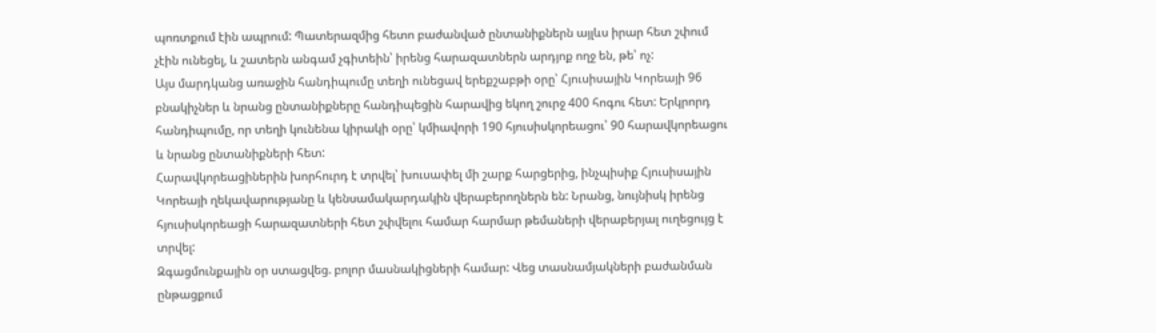պոռտքում էին ապրում: Պատերազմից հետո բաժանված ընտանիքներն այլևս իրար հետ շփում չէին ունեցել, և շատերն անգամ չգիտեին՝ իրենց հարազատներն արդյոք ողջ են, թե՝ ոչ:
Այս մարդկանց առաջին հանդիպումը տեղի ունեցավ երեքշաբթի օրը՝ Հյուսիսային Կորեայի 96 բնակիչներ և նրանց ընտանիքները հանդիպեցին հարավից եկող շուրջ 400 հոգու հետ: Երկրորդ հանդիպումը, որ տեղի կունենա կիրակի օրը՝ կմիավորի 190 հյուսիսկորեացու՝ 90 հարավկորեացու և նրանց ընտանիքների հետ:
Հարավկորեացիներին խորհուրդ է տրվել՝ խուսափել մի շարք հարցերից, ինչպիսիք Հյուսիսային Կորեայի ղեկավարությանը և կենսամակարդակին վերաբերողներն են: Նրանց, նույնիսկ իրենց հյուսիսկորեացի հարազատների հետ շփվելու համար հարմար թեմաների վերաբերյալ ուղեցույց է տրվել:
Զգացմունքային օր ստացվեց. բոլոր մասնակիցների համար: Վեց տասնամյակների բաժանման ընթացքում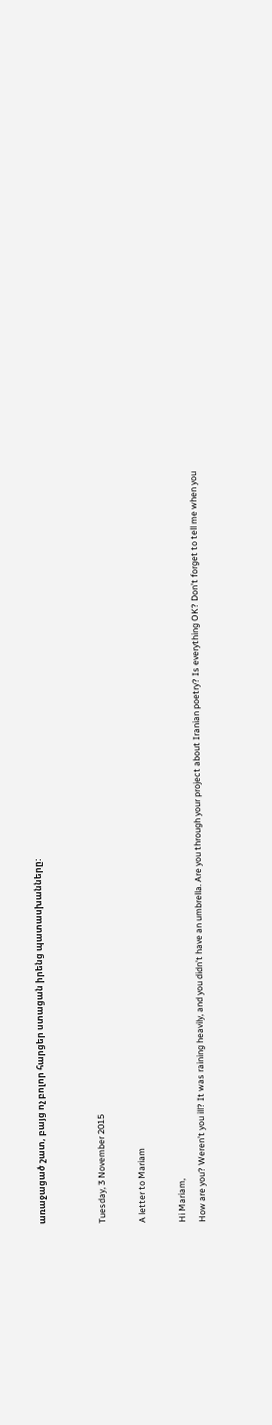առաջացած շատ, բայց ոչ բոլոր հարցեր ստացան իրենց պատասխանները:


Tuesday, 3 November 2015

A letter to Mariam

Hi Mariam,
How are you? Weren’t you ill? It was raining heavily, and you didn’t have an umbrella. Are you through your project about Iranian poetry? Is everything OK? Don’t forget to tell me when you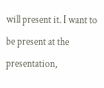will present it. I want to be present at the presentation,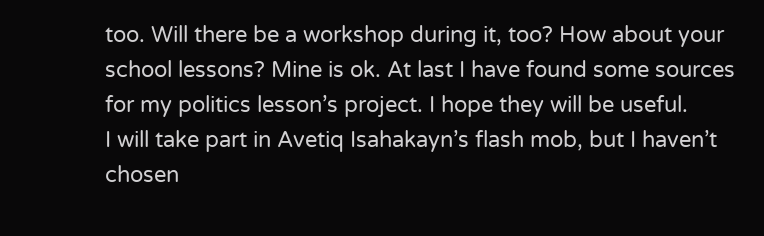too. Will there be a workshop during it, too? How about your school lessons? Mine is ok. At last I have found some sources for my politics lesson’s project. I hope they will be useful.
I will take part in Avetiq Isahakayn’s flash mob, but I haven’t chosen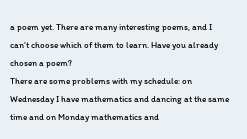a poem yet. There are many interesting poems, and I can’t choose which of them to learn. Have you already chosen a poem?
There are some problems with my schedule: on Wednesday I have mathematics and dancing at the same time and on Monday mathematics and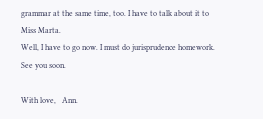grammar at the same time, too. I have to talk about it to Miss Marta.
Well, I have to go now. I must do jurisprudence homework. See you soon.

With love,   Ann.